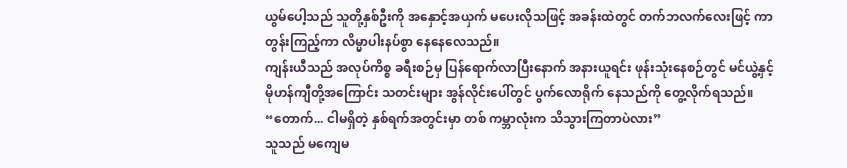ယွမ်ပေါ့သည် သူတို့နှစ်ဦးကို အနှောင့်အယှက် မပေးလိုသဖြင့် အခန်းထဲတွင် တက်ဘလက်လေးဖြင့် ကာတွန်းကြည့်ကာ လိမ္မာပါးနပ်စွာ နေနေလေသည်။
ကျန်းယီသည် အလုပ်ကိစ္စ ခရီးစဉ်မှ ပြန်ရောက်လာပြီးနောက် အနားယူရင်း ဖုန်းသုံးနေစဉ်တွင် မင်ယွဲ့နှင့် မိုဟန်ကျီတို့အကြောင်း သတင်းများ အွန်လိုင်းပေါ်တွင် ပွက်လောရိုက် နေသည်ကို တွေ့လိုက်ရသည်။
“တောက်... ငါမရှိတဲ့ နှစ်ရက်အတွင်းမှာ တစ် ကမ္ဘာလုံးက သိသွားကြတာပဲလား”
သူသည် မကျေမ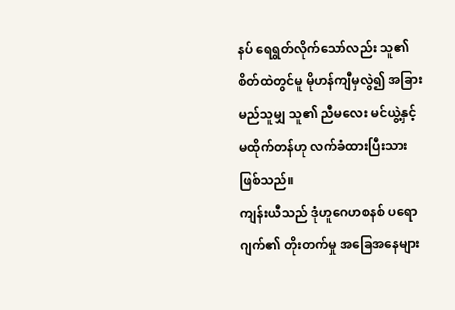နပ် ရေရွတ်လိုက်သော်လည်း သူ၏ စိတ်ထဲတွင်မူ မိုဟန်ကျီမှလွဲ၍ အခြားမည်သူမျှ သူ၏ ညီမလေး မင်ယွဲ့နှင့် မထိုက်တန်ဟု လက်ခံထားပြီးသား ဖြစ်သည်။
ကျန်းယီသည် ဒုံဟူဂေဟစနစ် ပရောဂျက်၏ တိုးတက်မှု အခြေအနေများ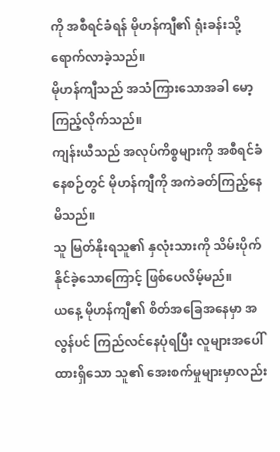ကို အစီရင်ခံရန် မိုဟန်ကျီ၏ ရုံးခန်းသို့ ရောက်လာခဲ့သည်။
မိုဟန်ကျီသည် အသံကြားသောအခါ မော့ကြည့်လိုက်သည်။
ကျန်းယီသည် အလုပ်ကိစ္စများကို အစီရင်ခံနေစဉ်တွင် မိုဟန်ကျီကို အကဲခတ်ကြည့်နေမိသည်။
သူ မြတ်နိုးရသူ၏ နှလုံးသားကို သိမ်းပိုက်နိုင်ခဲ့သောကြောင့် ဖြစ်ပေလိမ့်မည်။
ယနေ့ မိုဟန်ကျီ၏ စိတ်အခြေအနေမှာ အလွန်ပင် ကြည်လင်နေပုံရပြီး လူများအပေါ် ထားရှိသော သူ၏ အေးစက်မှုများမှာလည်း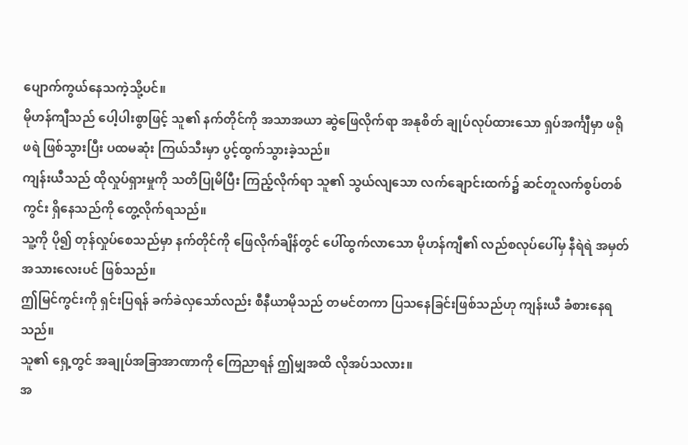ပျောက်ကွယ်နေသကဲ့သို့ပင်။
မိုဟန်ကျီသည် ပေါ့ပါးစွာဖြင့် သူ၏ နက်တိုင်ကို အသာအယာ ဆွဲဖြေလိုက်ရာ အနုစိတ် ချုပ်လုပ်ထားသော ရှပ်အင်္ကျီမှာ ဖရိုဖရဲ ဖြစ်သွားပြီး ပထမဆုံး ကြယ်သီးမှာ ပွင့်ထွက်သွားခဲ့သည်။
ကျန်းယီသည် ထိုလှုပ်ရှားမှုကို သတိပြုမိပြီး ကြည့်လိုက်ရာ သူ၏ သွယ်လျသော လက်ချောင်းထက်၌ ဆင်တူလက်စွပ်တစ်ကွင်း ရှိနေသည်ကို တွေ့လိုက်ရသည်။
သူ့ကို ပို၍ တုန်လှုပ်စေသည်မှာ နက်တိုင်ကို ဖြေလိုက်ချိန်တွင် ပေါ်ထွက်လာသော မိုဟန်ကျီ၏ လည်စလုပ်ပေါ်မှ နီရဲရဲ အမှတ်အသားလေးပင် ဖြစ်သည်။
ဤမြင်ကွင်းကို ရှင်းပြရန် ခက်ခဲလှသော်လည်း စီနီယာမိုသည် တမင်တကာ ပြသနေခြင်းဖြစ်သည်ဟု ကျန်းယီ ခံစားနေရသည်။
သူ၏ ရှေ့တွင် အချုပ်အခြာအာဏာကို ကြေညာရန် ဤမျှအထိ လိုအပ်သလား။
အ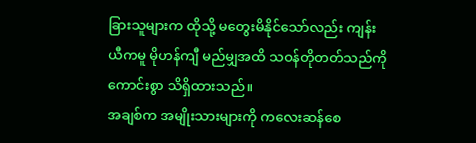ခြားသူများက ထိုသို့ မတွေးမိနိုင်သော်လည်း ကျန်းယီကမူ မိုဟန်ကျီ မည်မျှအထိ သဝန်တိုတတ်သည်ကို ကောင်းစွာ သိရှိထားသည်။
အချစ်က အမျိုးသားများကို ကလေးဆန်စေ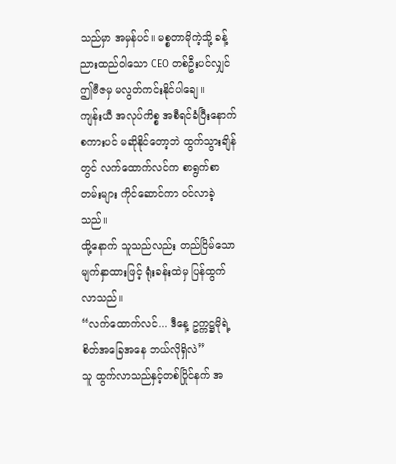သည်မှာ အမှန်ပင်။ မစ္စတာမိုကဲ့သို့ ခန့်ညားထည်ဝါသော CEO တစ်ဦးပင်လျှင် ဤဗီဇမှ မလွတ်ကင်းနိုင်ပါချေ။
ကျန်းယီ အလုပ်ကိစ္စ အစီရင်ခံပြီးနောက် စကားပင် မဆိုနိုင်တော့ဘဲ ထွက်သွားချိန်တွင် လက်ထောက်လင်က စာရွက်စာတမ်းများ ကိုင်ဆောင်ကာ ဝင်လာခဲ့သည်။
ထို့နောက် သူသည်လည်း တည်ငြိမ်သော မျက်နှာထားဖြင့် ရုံးခန်းထဲမှ ပြန်ထွက်လာသည်။
“လက်ထောက်လင်... ဒီနေ့ ဥက္ကဋ္ဌမိုရဲ့ စိတ်အခြေအနေ ဘယ်လိုရှိလဲ”
သူ ထွက်လာသည်နှင့်တစ်ပြိုင်နက် အ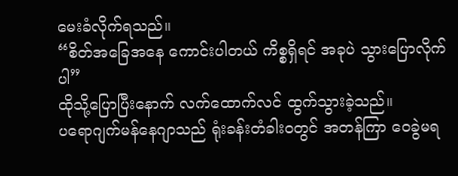မေးခံလိုက်ရသည်။
“စိတ်အခြေအနေ ကောင်းပါတယ် ကိစ္စရှိရင် အခုပဲ သွားပြောလိုက်ပါ”
ထိုသို့ပြောပြီးနောက် လက်ထောက်လင် ထွက်သွားခဲ့သည်။
ပရောဂျက်မန်နေဂျာသည် ရုံးခန်းတံခါးဝတွင် အတန်ကြာ ဝေခွဲမရ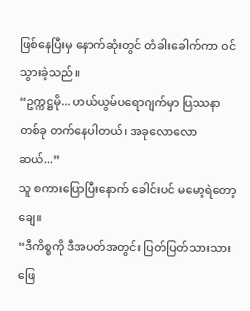ဖြစ်နေပြီးမှ နောက်ဆုံးတွင် တံခါးခေါက်ကာ ဝင်သွားခဲ့သည်။
“ဥက္ကဋ္ဌမို... ဟယ်ယွမ်ပရောဂျက်မှာ ပြဿနာတစ်ခု တက်နေပါတယ်၊ အခုလောလောဆယ်...”
သူ စကားပြောပြီးနောက် ခေါင်းပင် မမော့ရဲတော့ချေ။
“ဒီကိစ္စကို ဒီအပတ်အတွင်း ပြတ်ပြတ်သားသား ဖြေ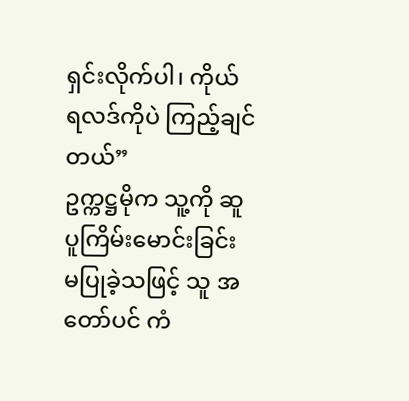ရှင်းလိုက်ပါ၊ ကိုယ် ရလဒ်ကိုပဲ ကြည့်ချင် တယ်”
ဥက္ကဋ္ဌမိုက သူ့ကို ဆူပူကြိမ်းမောင်းခြင်း မပြုခဲ့သဖြင့် သူ အတော်ပင် ကံ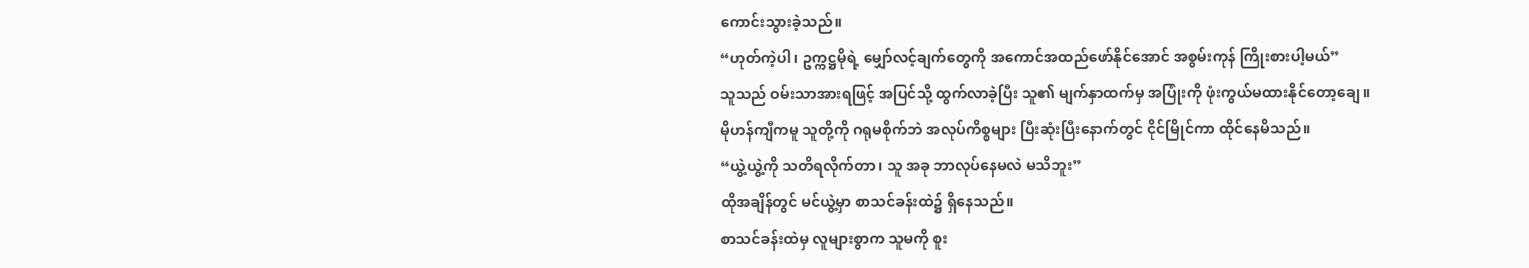ကောင်းသွားခဲ့သည်။
“ဟုတ်ကဲ့ပါ၊ ဥက္ကဋ္ဌမိုရဲ့ မျှော်လင့်ချက်တွေကို အကောင်အထည်ဖော်နိုင်အောင် အစွမ်းကုန် ကြိုးစားပါ့မယ်”
သူသည် ဝမ်းသာအားရဖြင့် အပြင်သို့ ထွက်လာခဲ့ပြီး သူ၏ မျက်နှာထက်မှ အပြုံးကို ဖုံးကွယ်မထားနိုင်တော့ချေ။
မိုဟန်ကျီကမူ သူတို့ကို ဂရုမစိုက်ဘဲ အလုပ်ကိစ္စများ ပြီးဆုံးပြီးနောက်တွင် ငိုင်မြိုင်ကာ ထိုင်နေမိသည်။
“ယွဲ့ယွဲ့ကို သတိရလိုက်တာ၊ သူ အခု ဘာလုပ်နေမလဲ မသိဘူး”
ထိုအချိန်တွင် မင်ယွဲ့မှာ စာသင်ခန်းထဲ၌ ရှိနေသည်။
စာသင်ခန်းထဲမှ လူများစွာက သူမကို စူး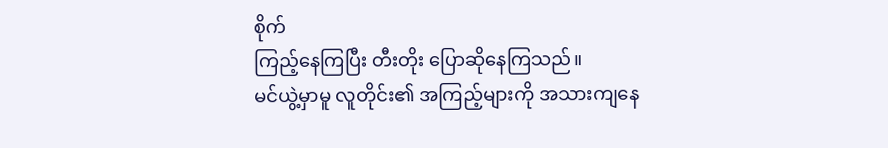စိုက်
ကြည့်နေကြပြီး တီးတိုး ပြောဆိုနေကြသည်။
မင်ယွဲ့မှာမူ လူတိုင်း၏ အကြည့်များကို အသားကျနေ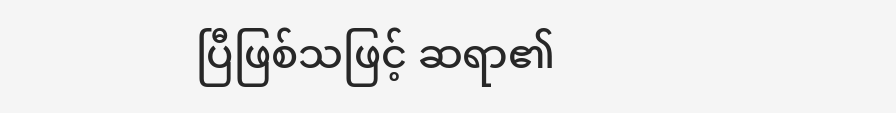ပြီဖြစ်သဖြင့် ဆရာ၏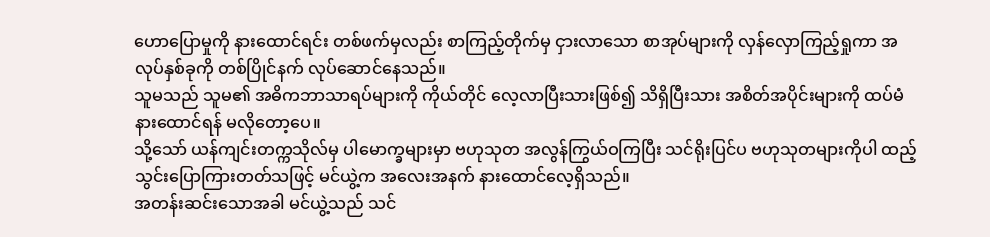ဟောပြောမှုကို နားထောင်ရင်း တစ်ဖက်မှလည်း စာကြည့်တိုက်မှ ငှားလာသော စာအုပ်များကို လှန်လှောကြည့်ရှုကာ အလုပ်နှစ်ခုကို တစ်ပြိုင်နက် လုပ်ဆောင်နေသည်။
သူမသည် သူမ၏ အဓိကဘာသာရပ်များကို ကိုယ်တိုင် လေ့လာပြီးသားဖြစ်၍ သိရှိပြီးသား အစိတ်အပိုင်းများကို ထပ်မံ နားထောင်ရန် မလိုတော့ပေ။
သို့သော် ယန်ကျင်းတက္ကသိုလ်မှ ပါမောက္ခများမှာ ဗဟုသုတ အလွန်ကြွယ်ဝကြပြီး သင်ရိုးပြင်ပ ဗဟုသုတများကိုပါ ထည့်သွင်းပြောကြားတတ်သဖြင့် မင်ယွဲ့က အလေးအနက် နားထောင်လေ့ရှိသည်။
အတန်းဆင်းသောအခါ မင်ယွဲ့သည် သင်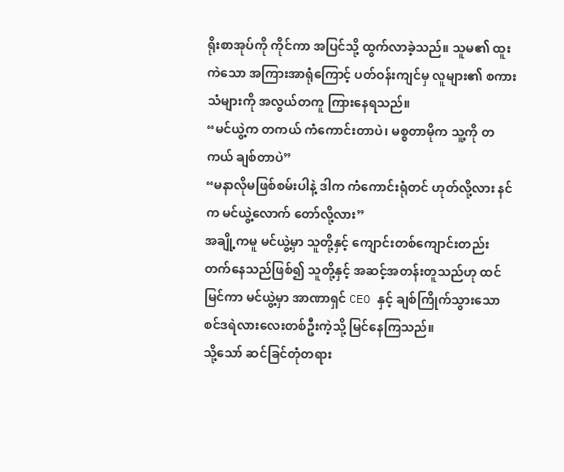ရိုးစာအုပ်ကို ကိုင်ကာ အပြင်သို့ ထွက်လာခဲ့သည်။ သူမ၏ ထူးကဲသော အကြားအာရုံကြောင့် ပတ်ဝန်းကျင်မှ လူများ၏ စကားသံများကို အလွယ်တကူ ကြားနေရသည်။
“မင်ယွဲ့က တကယ် ကံကောင်းတာပဲ၊ မစ္စတာမိုက သူ့ကို တကယ် ချစ်တာပဲ”
“မနာလိုမဖြစ်စမ်းပါနဲ့ ဒါက ကံကောင်းရုံတင် ဟုတ်လို့လား နင်က မင်ယွဲ့လောက် တော်လို့လား”
အချို့ကမူ မင်ယွဲ့မှာ သူတို့နှင့် ကျောင်းတစ်ကျောင်းတည်း တက်နေသည်ဖြစ်၍ သူတို့နှင့် အဆင့်အတန်းတူသည်ဟု ထင်မြင်ကာ မင်ယွဲ့မှာ အာဏာရှင် CEO နှင့် ချစ်ကြိုက်သွားသော စင်ဒရဲလားလေးတစ်ဦးကဲ့သို့ မြင်နေကြသည်။
သို့သော် ဆင်ခြင်တုံတရား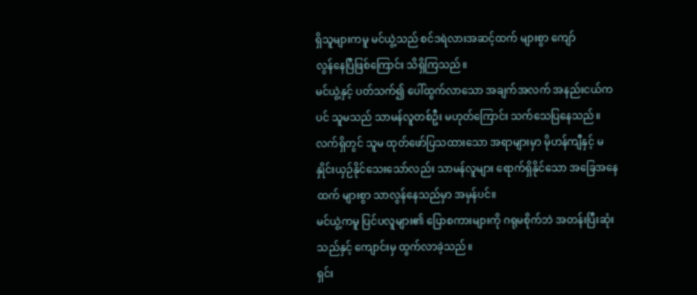ရှိသူများကမူ မင်ယွဲ့သည် စင်ဒရဲလားအဆင့်ထက် များစွာ ကျော်
လွန်နေပြီဖြစ်ကြောင်း သိရှိကြသည်။
မင်ယွဲ့နှင့် ပတ်သက်၍ ပေါ်ထွက်လာသော အချက်အလက် အနည်းငယ်ကပင် သူမသည် သာမန်လူတစ်ဦး မဟုတ်ကြောင်း သက်သေပြနေသည်။
လက်ရှိတွင် သူမ ထုတ်ဖော်ပြသထားသော အရာများမှာ မိုဟန်ကျီနှင့် မနှိုင်းယှဉ်နိုင်သေးသော်လည်း သာမန်လူများ ရောက်ရှိနိုင်သော အခြေအနေထက် များစွာ သာလွန်နေသည်မှာ အမှန်ပင်။
မင်ယွဲ့ကမူ ပြင်ပလူများ၏ ပြောစကားများကို ဂရုမစိုက်ဘဲ အတန်းပြီးဆုံးသည်နှင့် ကျောင်းမှ ထွက်လာခဲ့သည်။
ရှင်း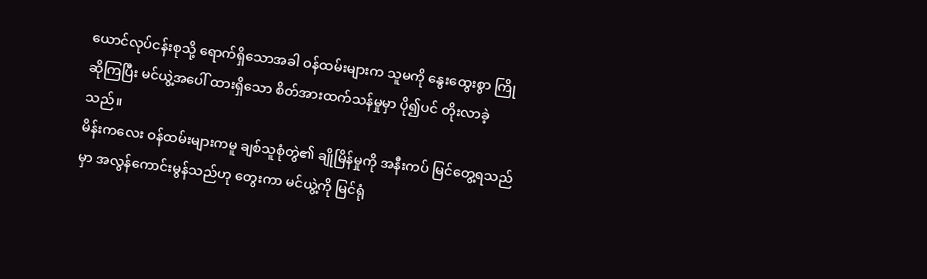ယောင်လုပ်ငန်းစုသို့ ရောက်ရှိသောအခါ ဝန်ထမ်းများက သူမကို နွေးထွေးစွာ ကြိုဆိုကြပြီး မင်ယွဲ့အပေါ် ထားရှိသော စိတ်အားထက်သန်မှုမှာ ပို၍ပင် တိုးလာခဲ့သည်။
မိန်းကလေး ဝန်ထမ်းများကမူ ချစ်သူစုံတွဲ၏ ချိုမြိန်မှုကို အနီးကပ် မြင်တွေ့ရသည်မှာ အလွန်ကောင်းမွန်သည်ဟု တွေးကာ မင်ယွဲ့ကို မြင်ရုံ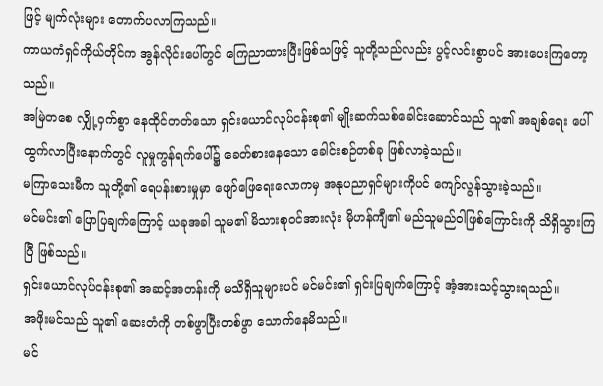ဖြင့် မျက်လုံးများ တောက်ပလာကြသည်။
ကာယကံရှင်ကိုယ်တိုင်က အွန်လိုင်းပေါ်တွင် ကြေညာထားပြီးဖြစ်သဖြင့် သူတို့သည်လည်း ပွင့်လင်းစွာပင် အားပေးကြတော့သည်။
အမြဲတစေ လျှို့ဝှက်စွာ နေထိုင်တတ်သော ရှင်းယောင်လုပ်ငန်းစု၏ မျိုးဆက်သစ်ခေါင်းဆောင်သည် သူ၏ အချစ်ရေး ပေါ်ထွက်လာပြီးနောက်တွင် လူမှုကွန်ရက်ပေါ်၌ ခေတ်စားနေသော ခေါင်းစဉ်တစ်ခု ဖြစ်လာခဲ့သည်။
မကြာသေးမီက သူတို့၏ ရေပန်းစားမှုမှာ ဖျော်ဖြေရေးလောကမှ အနုပညာရှင်များကိုပင် ကျော်လွန်သွားခဲ့သည်။
မင်မင်း၏ ပြောပြချက်ကြောင့် ယခုအခါ သူမ၏ မိသားစုဝင်အားလုံး မိုဟန်ကျီ၏ မည်သူမည်ဝါဖြစ်ကြောင်းကို သိရှိသွားကြပြီ ဖြစ်သည်။
ရှင်းယောင်လုပ်ငန်းစု၏ အဆင့်အတန်းကို မသိရှိသူများပင် မင်မင်း၏ ရှင်းပြချက်ကြောင့် အံ့အားသင့်သွားရသည်။
အဖိုးမင်သည် သူ၏ ဆေးတံကို တစ်ဖွာပြီးတစ်ဖွာ သောက်နေမိသည်။
မင်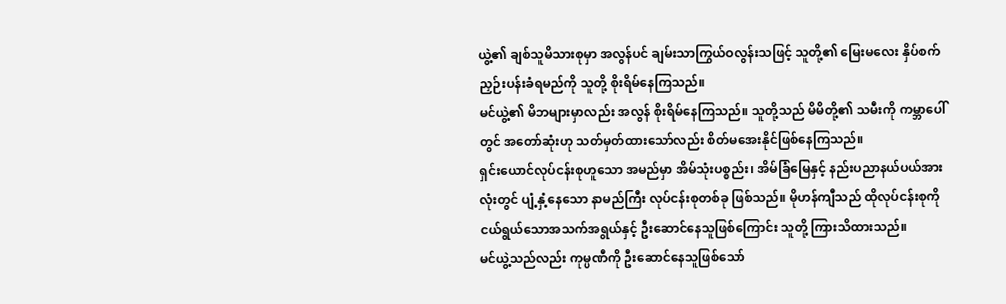ယွဲ့၏ ချစ်သူမိသားစုမှာ အလွန်ပင် ချမ်းသာကြွယ်ဝလွန်းသဖြင့် သူတို့၏ မြေးမလေး နှိပ်စက်ညှဉ်းပန်းခံရမည်ကို သူတို့ စိုးရိမ်နေကြသည်။
မင်ယွဲ့၏ မိဘများမှာလည်း အလွန် စိုးရိမ်နေကြသည်။ သူတို့သည် မိမိတို့၏ သမီးကို ကမ္ဘာပေါ်တွင် အတော်ဆုံးဟု သတ်မှတ်ထားသော်လည်း စိတ်မအေးနိုင်ဖြစ်နေကြသည်။
ရှင်းယောင်လုပ်ငန်းစုဟူသော အမည်မှာ အိမ်သုံးပစ္စည်း၊ အိမ်ခြံမြေနှင့် နည်းပညာနယ်ပယ်အားလုံးတွင် ပျံ့နှံ့နေသော နာမည်ကြီး လုပ်ငန်းစုတစ်ခု ဖြစ်သည်။ မိုဟန်ကျီသည် ထိုလုပ်ငန်းစုကို ငယ်ရွယ်သောအသက်အရွယ်နှင့် ဦးဆောင်နေသူဖြစ်ကြောင်း သူတို့ ကြားသိထားသည်။
မင်ယွဲ့သည်လည်း ကုမ္ပဏီကို ဦးဆောင်နေသူဖြစ်သော်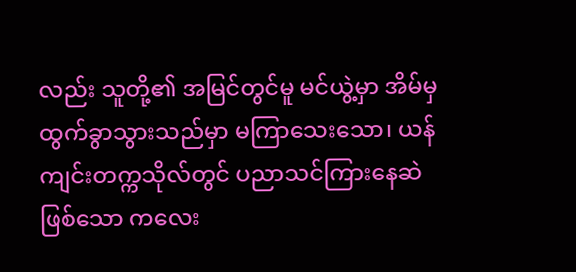လည်း သူတို့၏ အမြင်တွင်မူ မင်ယွဲ့မှာ အိမ်မှ ထွက်ခွာသွားသည်မှာ မကြာသေးသော၊ ယန်ကျင်းတက္ကသိုလ်တွင် ပညာသင်ကြားနေဆဲဖြစ်သော ကလေး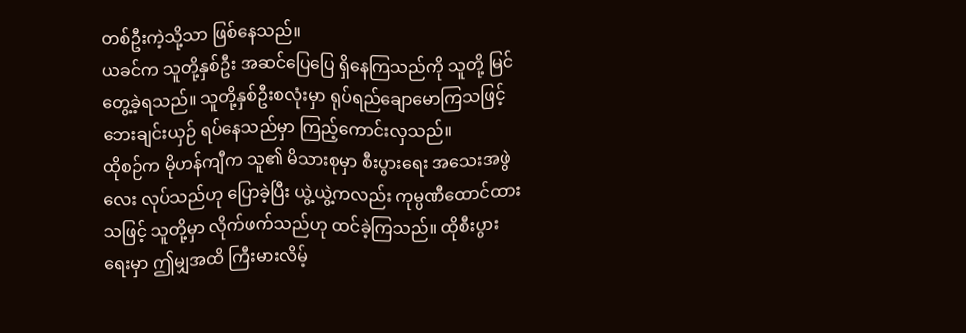တစ်ဦးကဲ့သို့သာ ဖြစ်နေသည်။
ယခင်က သူတို့နှစ်ဦး အဆင်ပြေပြေ ရှိနေကြသည်ကို သူတို့ မြင်တွေ့ခဲ့ရသည်။ သူတို့နှစ်ဦးစလုံးမှာ ရုပ်ရည်ချောမောကြသဖြင့် ဘေးချင်းယှဉ် ရပ်နေသည်မှာ ကြည့်ကောင်းလှသည်။
ထိုစဉ်က မိုဟန်ကျီက သူ၏ မိသားစုမှာ စီးပွားရေး အသေးအဖွဲလေး လုပ်သည်ဟု ပြောခဲ့ပြီး ယွဲ့ယွဲ့ကလည်း ကုမ္ပဏီထောင်ထားသဖြင့် သူတို့မှာ လိုက်ဖက်သည်ဟု ထင်ခဲ့ကြသည်။ ထိုစီးပွားရေးမှာ ဤမျှအထိ ကြီးမားလိမ့်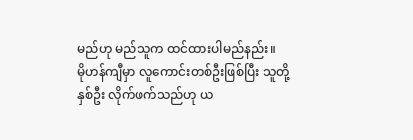မည်ဟု မည်သူက ထင်ထားပါမည်နည်း။
မိုဟန်ကျီမှာ လူကောင်းတစ်ဦးဖြစ်ပြီး သူတို့နှစ်ဦး လိုက်ဖက်သည်ဟု ယ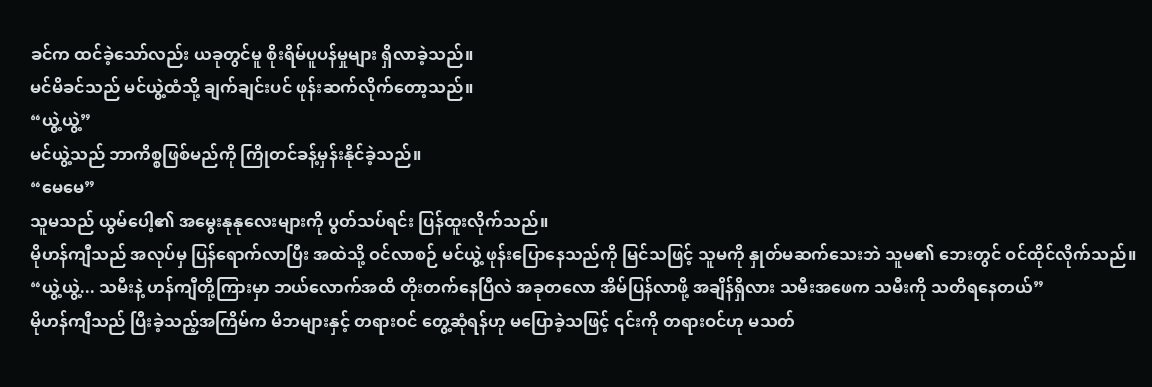ခင်က ထင်ခဲ့သော်လည်း ယခုတွင်မူ စိုးရိမ်ပူပန်မှုများ ရှိလာခဲ့သည်။
မင်မိခင်သည် မင်ယွဲ့ထံသို့ ချက်ချင်းပင် ဖုန်းဆက်လိုက်တော့သည်။
“ယွဲ့ယွဲ့”
မင်ယွဲ့သည် ဘာကိစ္စဖြစ်မည်ကို ကြိုတင်ခန့်မှန်းနိုင်ခဲ့သည်။
“မေမေ”
သူမသည် ယွမ်ပေါ့၏ အမွေးနုနုလေးများကို ပွတ်သပ်ရင်း ပြန်ထူးလိုက်သည်။
မိုဟန်ကျီသည် အလုပ်မှ ပြန်ရောက်လာပြီး အထဲသို့ ဝင်လာစဉ် မင်ယွဲ့ ဖုန်းပြောနေသည်ကို မြင်သဖြင့် သူမကို နှုတ်မဆက်သေးဘဲ သူမ၏ ဘေးတွင် ဝင်ထိုင်လိုက်သည်။
“ယွဲ့ယွဲ့... သမီးနဲ့ ဟန်ကျီတို့ကြားမှာ ဘယ်လောက်အထိ တိုးတက်နေပြီလဲ အခုတလော အိမ်ပြန်လာဖို့ အချိန်ရှိလား သမီးအဖေက သမီးကို သတိရနေတယ်”
မိုဟန်ကျီသည် ပြီးခဲ့သည့်အကြိမ်က မိဘများနှင့် တရားဝင် တွေ့ဆုံရန်ဟု မပြောခဲ့သဖြင့် ၎င်းကို တရားဝင်ဟု မသတ်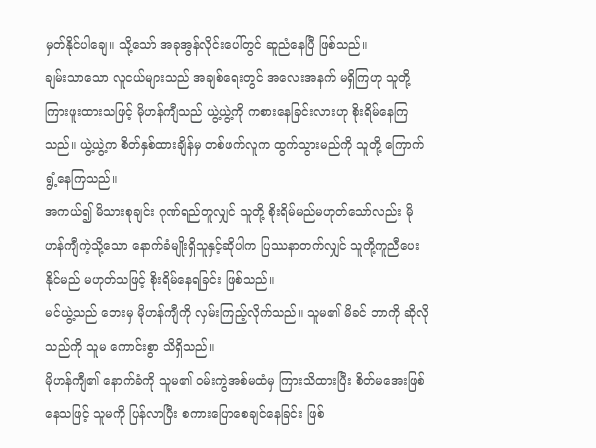မှတ်နိုင်ပါချေ။ သို့သော် အခုအွန်လိုင်းပေါ်တွင် ဆူညံနေပြီ ဖြစ်သည်။
ချမ်းသာသော လူငယ်များသည် အချစ်ရေးတွင် အလေးအနက် မရှိကြဟု သူတို့ ကြားဖူးထားသဖြင့် မိုဟန်ကျီသည် ယွဲ့ယွဲ့ကို ကစားနေခြင်းလားဟု စိုးရိမ်နေကြသည်။ ယွဲ့ယွဲ့က စိတ်နှစ်ထားချိန်မှ တစ်ဖက်လူက ထွက်သွားမည်ကို သူတို့ ကြောက်ရွံ့နေကြသည်။
အကယ်၍ မိသားစုချင်း ဂုဏ်ရည်တူလျှင် သူတို့ စိုးရိမ်မည်မဟုတ်သော်လည်း မိုဟန်ကျီကဲ့သို့သော နောက်ခံမျိုးရှိသူနှင့်ဆိုပါက ပြဿနာတက်လျှင် သူတို့ကူညီပေးနိုင်မည် မဟုတ်သဖြင့် စိုးရိမ်နေရခြင်း ဖြစ်သည်။
မင်ယွဲ့သည် ဘေးမှ မိုဟန်ကျီကို လှမ်းကြည့်လိုက်သည်။ သူမ၏ မိခင် ဘာကို ဆိုလိုသည်ကို သူမ ကောင်းစွာ သိရှိသည်။
မိုဟန်ကျီ၏ နောက်ခံကို သူမ၏ ဝမ်းကွဲအစ်မထံမှ ကြားသိထားပြီး စိတ်မအေးဖြစ်နေသဖြင့် သူမကို ပြန်လာပြီး စကားပြောစေချင်နေခြင်း ဖြစ်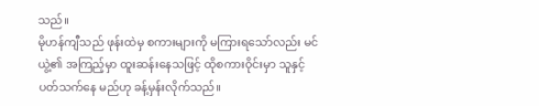သည်။
မိုဟန်ကျီသည် ဖုန်းထဲမှ စကားများကို မကြားရသော်လည်း မင်ယွဲ့၏ အကြည့်မှာ ထူးဆန်းနေသဖြင့် ထိုစကားဝိုင်းမှာ သူနှင့် ပတ်သက်နေ မည်ဟု ခန့်မှန်းလိုက်သည်။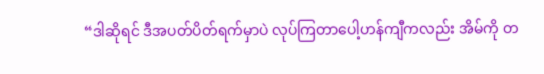“ဒါဆိုရင် ဒီအပတ်ပိတ်ရက်မှာပဲ လုပ်ကြတာပေါ့ဟန်ကျီကလည်း အိမ်ကို တ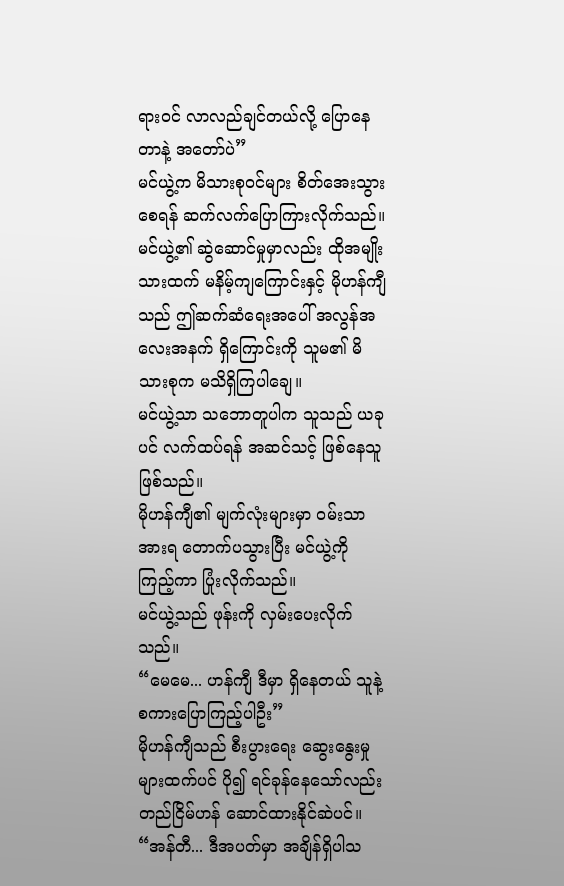ရားဝင် လာလည်ချင်တယ်လို့ ပြောနေတာနဲ့ အတော်ပဲ”
မင်ယွဲ့က မိသားစုဝင်များ စိတ်အေးသွားစေရန် ဆက်လက်ပြောကြားလိုက်သည်။
မင်ယွဲ့၏ ဆွဲဆောင်မှုမှာလည်း ထိုအမျိုးသားထက် မနိမ့်ကျကြောင်းနှင့် မိုဟန်ကျီသည် ဤဆက်ဆံရေးအပေါ် အလွန်အလေးအနက် ရှိကြောင်းကို သူမ၏ မိသားစုက မသိရှိကြပါချေ။
မင်ယွဲ့သာ သဘောတူပါက သူသည် ယခုပင် လက်ထပ်ရန် အဆင်သင့် ဖြစ်နေသူ ဖြစ်သည်။
မိုဟန်ကျီ၏ မျက်လုံးများမှာ ဝမ်းသာအားရ တောက်ပသွားပြီး မင်ယွဲ့ကို ကြည့်ကာ ပြုံးလိုက်သည်။
မင်ယွဲ့သည် ဖုန်းကို လှမ်းပေးလိုက်သည်။
“မေမေ... ဟန်ကျီ ဒီမှာ ရှိနေတယ် သူနဲ့ စကားပြောကြည့်ပါဦး”
မိုဟန်ကျီသည် စီးပွားရေး ဆွေးနွေးမှုများထက်ပင် ပို၍ ရင်ခုန်နေသော်လည်း တည်ငြိမ်ဟန် ဆောင်ထားနိုင်ဆဲပင်။
“အန်တီ... ဒီအပတ်မှာ အချိန်ရှိပါသ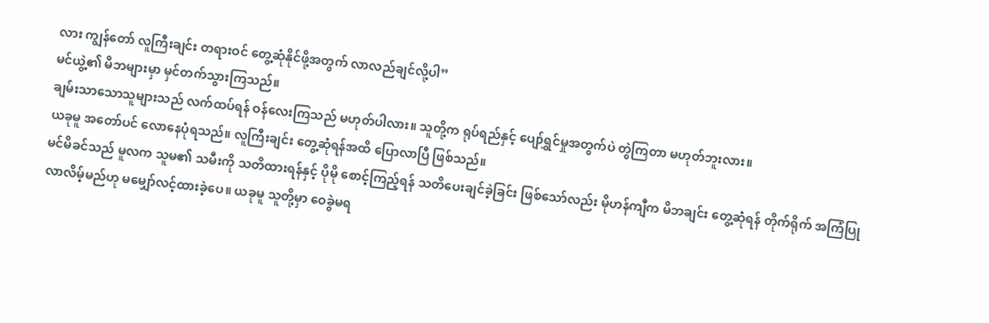လား ကျွန်တော် လူကြီးချင်း တရားဝင် တွေ့ဆုံနိုင်ဖို့အတွက် လာလည်ချင်လို့ပါ”
မင်ယွဲ့၏ မိဘများမှာ မှင်တက်သွားကြသည်။
ချမ်းသာသောသူများသည် လက်ထပ်ရန် ဝန်လေးကြသည် မဟုတ်ပါလား။ သူတို့က ရုပ်ရည်နှင့် ပျော်ရွှင်မှုအတွက်ပဲ တွဲကြတာ မဟုတ်ဘူးလား။
ယခုမူ အတော်ပင် လောနေပုံရသည်။ လူကြီးချင်း တွေ့ဆုံရန်အထိ ပြောလာပြီ ဖြစ်သည်။
မင်မိခင်သည် မူလက သူမ၏ သမီးကို သတိထားရန်နှင့် ပိုမို စောင့်ကြည့်ရန် သတိပေးချင်ခဲ့ခြင်း ဖြစ်သော်လည်း မိုဟန်ကျီက မိဘချင်း တွေ့ဆုံရန် တိုက်ရိုက် အကြံပြုလာလိမ့်မည်ဟု မမျှော်လင့်ထားခဲ့ပေ။ ယခုမူ သူတို့မှာ ဝေခွဲမရ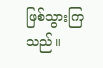ဖြစ်သွားကြသည်။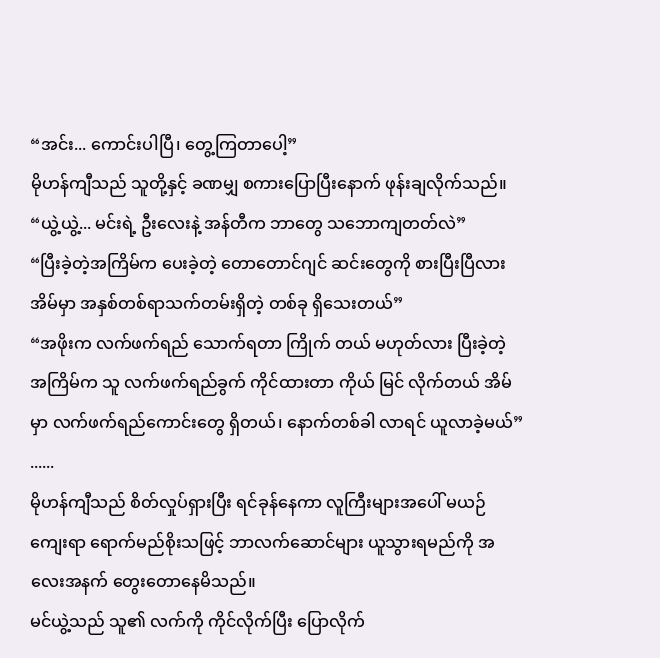“အင်း... ကောင်းပါပြီ၊ တွေ့ကြတာပေါ့”
မိုဟန်ကျီသည် သူတို့နှင့် ခဏမျှ စကားပြောပြီးနောက် ဖုန်းချလိုက်သည်။
“ယွဲ့ယွဲ့... မင်းရဲ့ ဦးလေးနဲ့ အန်တီက ဘာတွေ သဘောကျတတ်လဲ”
“ပြီးခဲ့တဲ့အကြိမ်က ပေးခဲ့တဲ့ တောတောင်ဂျင် ဆင်းတွေကို စားပြီးပြီလား အိမ်မှာ အနှစ်တစ်ရာသက်တမ်းရှိတဲ့ တစ်ခု ရှိသေးတယ်”
“အဖိုးက လက်ဖက်ရည် သောက်ရတာ ကြိုက် တယ် မဟုတ်လား ပြီးခဲ့တဲ့အကြိမ်က သူ လက်ဖက်ရည်ခွက် ကိုင်ထားတာ ကိုယ် မြင် လိုက်တယ် အိမ်မှာ လက်ဖက်ရည်ကောင်းတွေ ရှိတယ်၊ နောက်တစ်ခါ လာရင် ယူလာခဲ့မယ်”
......
မိုဟန်ကျီသည် စိတ်လှုပ်ရှားပြီး ရင်ခုန်နေကာ လူကြီးများအပေါ် မယဉ်ကျေးရာ ရောက်မည်စိုးသဖြင့် ဘာလက်ဆောင်များ ယူသွားရမည်ကို အလေးအနက် တွေးတောနေမိသည်။
မင်ယွဲ့သည် သူ၏ လက်ကို ကိုင်လိုက်ပြီး ပြောလိုက်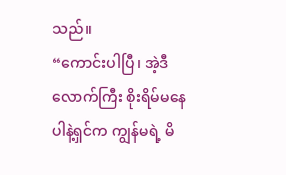သည်။
“ကောင်းပါပြီ၊ အဲ့ဒီလောက်ကြီး စိုးရိမ်မနေပါနဲ့ရှင်က ကျွန်မရဲ့ မိ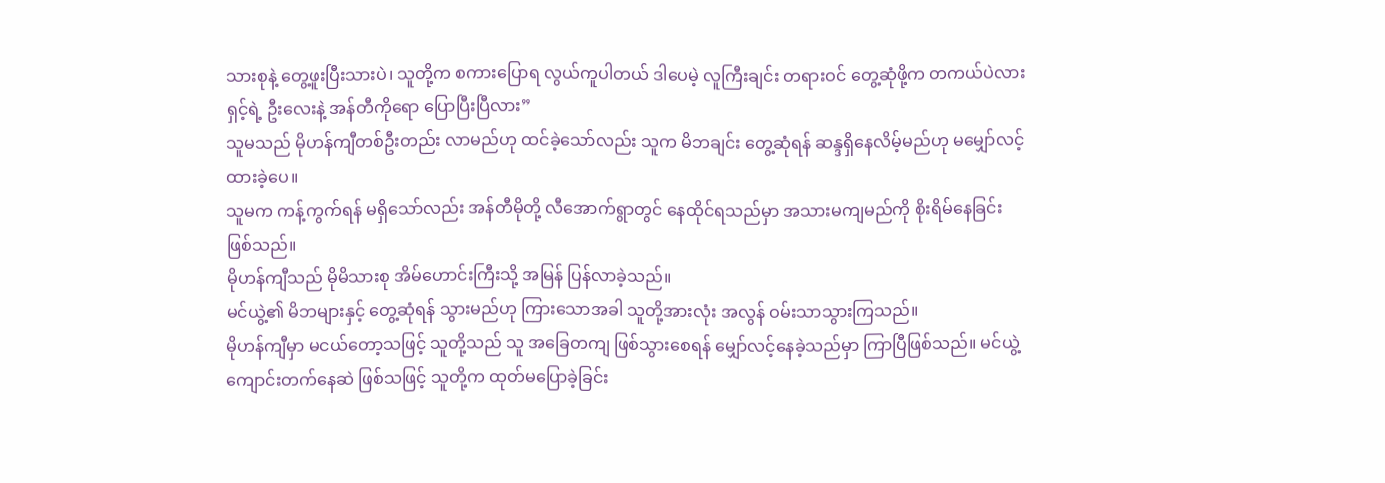သားစုနဲ့ တွေ့ဖူးပြီးသားပဲ၊ သူတို့က စကားပြောရ လွယ်ကူပါတယ် ဒါပေမဲ့ လူကြီးချင်း တရားဝင် တွေ့ဆုံဖို့က တကယ်ပဲလား ရှင့်ရဲ့ ဦးလေးနဲ့ အန်တီကိုရော ပြောပြီးပြီလား”
သူမသည် မိုဟန်ကျီတစ်ဦးတည်း လာမည်ဟု ထင်ခဲ့သော်လည်း သူက မိဘချင်း တွေ့ဆုံရန် ဆန္ဒရှိနေလိမ့်မည်ဟု မမျှော်လင့်ထားခဲ့ပေ။
သူမက ကန့်ကွက်ရန် မရှိသော်လည်း အန်တီမိုတို့ လီအောက်ရွာတွင် နေထိုင်ရသည်မှာ အသားမကျမည်ကို စိုးရိမ်နေခြင်း ဖြစ်သည်။
မိုဟန်ကျီသည် မိုမိသားစု အိမ်ဟောင်းကြီးသို့ အမြန် ပြန်လာခဲ့သည်။
မင်ယွဲ့၏ မိဘများနှင့် တွေ့ဆုံရန် သွားမည်ဟု ကြားသောအခါ သူတို့အားလုံး အလွန် ဝမ်းသာသွားကြသည်။
မိုဟန်ကျီမှာ မငယ်တော့သဖြင့် သူတို့သည် သူ အခြေတကျ ဖြစ်သွားစေရန် မျှော်လင့်နေခဲ့သည်မှာ ကြာပြီဖြစ်သည်။ မင်ယွဲ့ ကျောင်းတက်နေဆဲ ဖြစ်သဖြင့် သူတို့က ထုတ်မပြောခဲ့ခြင်း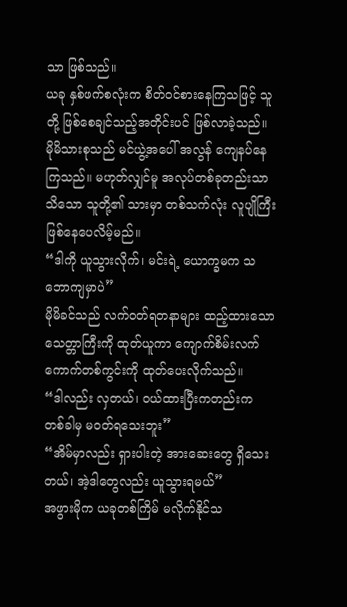သာ ဖြစ်သည်။
ယခု နှစ်ဖက်စလုံးက စိတ်ဝင်စားနေကြသဖြင့် သူတို့ ဖြစ်စေချင်သည့်အတိုင်းပင် ဖြစ်လာခဲ့သည်။ မိုမိသားစုသည် မင်ယွဲ့အပေါ် အလွန် ကျေနပ်နေကြသည်။ မဟုတ်လျှင်မူ အလုပ်တစ်ခုတည်းသာ သိသော သူတို့၏ သားမှာ တစ်သက်လုံး လူပျိုကြီး ဖြစ်နေပေလိမ့်မည်။
“ဒါကို ယူသွားလိုက်၊ မင်းရဲ့ ယောက္ခမက သဘောကျမှာပဲ”
မိုမိခင်သည် လက်ဝတ်ရတနာများ ထည့်ထားသော သေတ္တာကြီးကို ထုတ်ယူကာ ကျောက်စိမ်းလက်ကောက်တစ်ကွင်းကို ထုတ်ပေးလိုက်သည်။
“ဒါလည်း လှတယ်၊ ဝယ်ထားပြီးကတည်းက တစ်ခါမှ မဝတ်ရသေးဘူး”
“အိမ်မှာလည်း ရှားပါးတဲ့ အားဆေးတွေ ရှိသေးတယ်၊ အဲ့ဒါတွေလည်း ယူသွားရမယ်”
အဖွားမိုက ယခုတစ်ကြိမ် မလိုက်နိုင်သ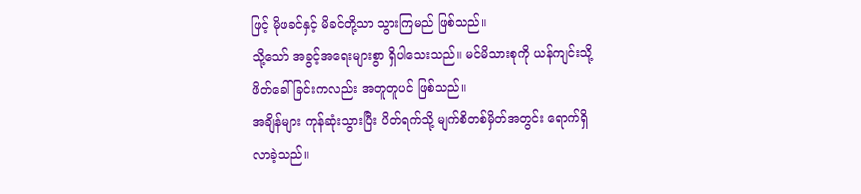ဖြင့် မိုဖခင်နှင့် မိခင်တို့သာ သွားကြမည် ဖြစ်သည်။
သို့သော် အခွင့်အရေးများစွာ ရှိပါသေးသည်။ မင်မိသားစုကို ယန်ကျင်းသို့ ဖိတ်ခေါ်ခြင်းကလည်း အတူတူပင် ဖြစ်သည်။
အချိန်များ ကုန်ဆုံးသွားပြီး ပိတ်ရက်သို့ မျက်စိတစ်မှိတ်အတွင်း ရောက်ရှိလာခဲ့သည်။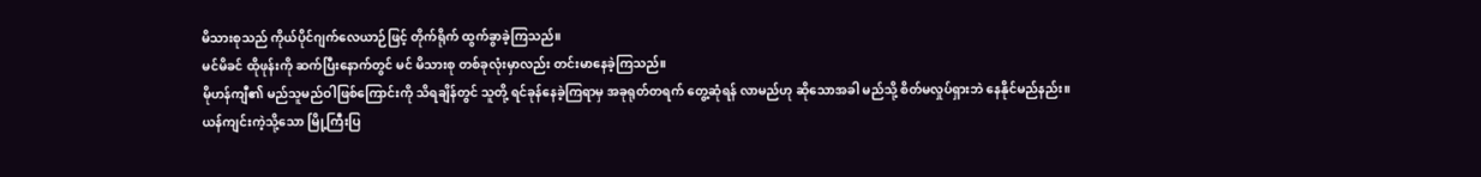မိသားစုသည် ကိုယ်ပိုင်ဂျက်လေယာဉ်ဖြင့် တိုက်ရိုက် ထွက်ခွာခဲ့ကြသည်။
မင်မိခင် ထိုဖုန်းကို ဆက်ပြီးနောက်တွင် မင် မိသားစု တစ်ခုလုံးမှာလည်း တင်းမာနေခဲ့ကြသည်။
မိုဟန်ကျီ၏ မည်သူမည်ဝါဖြစ်ကြောင်းကို သိရချိန်တွင် သူတို့ ရင်ခုန်နေခဲ့ကြရာမှ အခုရုတ်တရက် တွေ့ဆုံရန် လာမည်ဟု ဆိုသောအခါ မည်သို့ စိတ်မလှုပ်ရှားဘဲ နေနိုင်မည်နည်း။
ယန်ကျင်းကဲ့သို့သော မြို့ကြီးပြ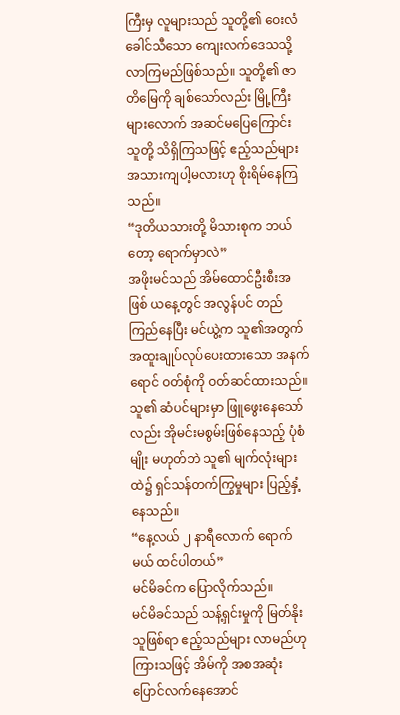ကြီးမှ လူများသည် သူတို့၏ ဝေးလံခေါင်သီသော ကျေးလက်ဒေသသို့ လာကြမည်ဖြစ်သည်။ သူတို့၏ ဇာတိမြေကို ချစ်သော်လည်း မြို့ကြီးများလောက် အဆင်မပြေကြောင်း သူတို့ သိရှိကြသဖြင့် ဧည့်သည်များ အသားကျပါ့မလားဟု စိုးရိမ်နေကြသည်။
“ဒုတိယသားတို့ မိသားစုက ဘယ်တော့ ရောက်မှာလဲ”
အဖိုးမင်သည် အိမ်ထောင်ဦးစီးအဖြစ် ယနေ့တွင် အလွန်ပင် တည်ကြည်နေပြီး မင်ယွဲ့က သူ၏အတွက် အထူးချုပ်လုပ်ပေးထားသော အနက်ရောင် ဝတ်စုံကို ဝတ်ဆင်ထားသည်။
သူ၏ ဆံပင်များမှာ ဖြူဖွေးနေသော်လည်း အိုမင်းမစွမ်းဖြစ်နေသည့် ပုံစံမျိုး မဟုတ်ဘဲ သူ၏ မျက်လုံးများထဲ၌ ရှင်သန်တက်ကြွမှုများ ပြည့်နှံ့နေသည်။
“နေ့လယ် ၂ နာရီလောက် ရောက်မယ် ထင်ပါတယ်”
မင်မိခင်က ပြောလိုက်သည်။
မင်မိခင်သည် သန့်ရှင်းမှုကို မြတ်နိုးသူဖြစ်ရာ ဧည့်သည်များ လာမည်ဟု ကြားသဖြင့် အိမ်ကို အစအဆုံး ပြောင်လက်နေအောင်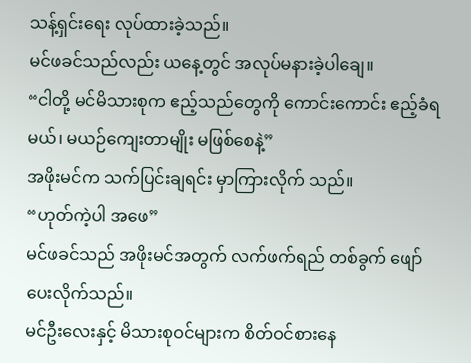သန့်ရှင်းရေး လုပ်ထားခဲ့သည်။
မင်ဖခင်သည်လည်း ယနေ့တွင် အလုပ်မနားခဲ့ပါချေ။
“ငါတို့ မင်မိသားစုက ဧည့်သည်တွေကို ကောင်းကောင်း ဧည့်ခံရမယ်၊ မယဉ်ကျေးတာမျိုး မဖြစ်စေနဲ့”
အဖိုးမင်က သက်ပြင်းချရင်း မှာကြားလိုက် သည်။
“ဟုတ်ကဲ့ပါ အဖေ”
မင်ဖခင်သည် အဖိုးမင်အတွက် လက်ဖက်ရည် တစ်ခွက် ဖျော်ပေးလိုက်သည်။
မင်ဦးလေးနှင့် မိသားစုဝင်များက စိတ်ဝင်စားနေ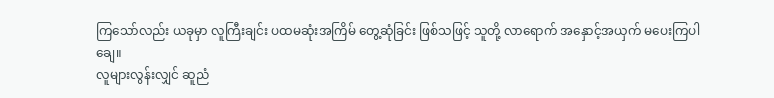ကြသော်လည်း ယခုမှာ လူကြီးချင်း ပထမဆုံးအကြိမ် တွေ့ဆုံခြင်း ဖြစ်သဖြင့် သူတို့ လာရောက် အနှောင့်အယှက် မပေးကြပါချေ။
လူများလွန်းလျှင် ဆူညံ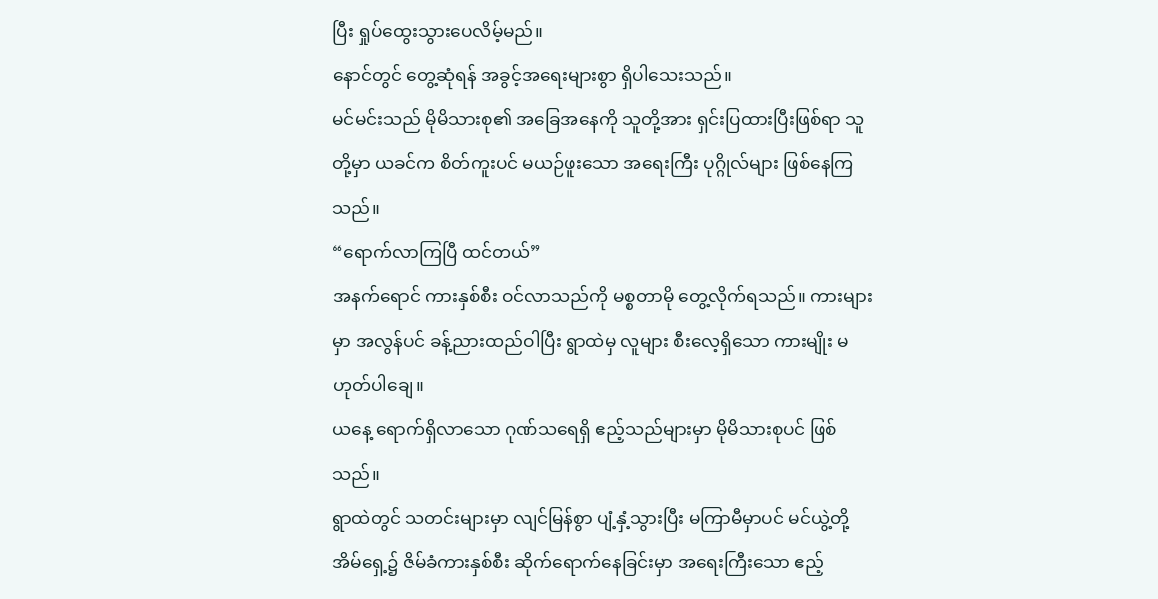ပြီး ရှုပ်ထွေးသွားပေလိမ့်မည်။
နောင်တွင် တွေ့ဆုံရန် အခွင့်အရေးများစွာ ရှိပါသေးသည်။
မင်မင်းသည် မိုမိသားစု၏ အခြေအနေကို သူတို့အား ရှင်းပြထားပြီးဖြစ်ရာ သူတို့မှာ ယခင်က စိတ်ကူးပင် မယဉ်ဖူးသော အရေးကြီး ပုဂ္ဂိုလ်များ ဖြစ်နေကြသည်။
“ရောက်လာကြပြီ ထင်တယ်”
အနက်ရောင် ကားနှစ်စီး ဝင်လာသည်ကို မစ္စတာမို တွေ့လိုက်ရသည်။ ကားများမှာ အလွန်ပင် ခန့်ညားထည်ဝါပြီး ရွာထဲမှ လူများ စီးလေ့ရှိသော ကားမျိုး မဟုတ်ပါချေ။
ယနေ့ ရောက်ရှိလာသော ဂုဏ်သရေရှိ ဧည့်သည်များမှာ မိုမိသားစုပင် ဖြစ်သည်။
ရွာထဲတွင် သတင်းများမှာ လျင်မြန်စွာ ပျံ့နှံ့သွားပြီး မကြာမီမှာပင် မင်ယွဲ့တို့ အိမ်ရှေ့၌ ဇိမ်ခံကားနှစ်စီး ဆိုက်ရောက်နေခြင်းမှာ အရေးကြီးသော ဧည့်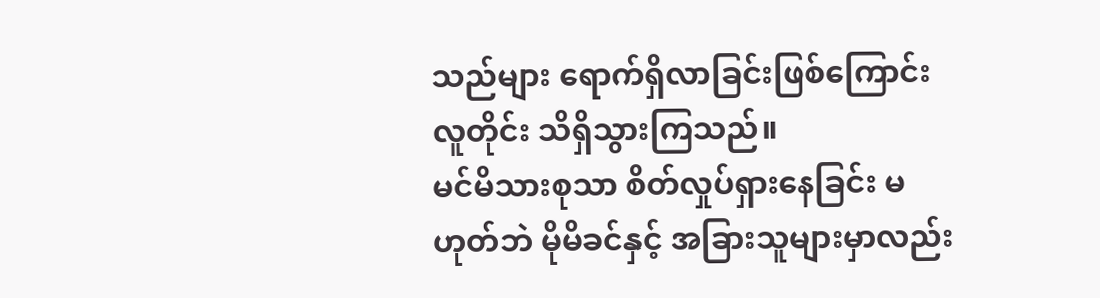သည်များ ရောက်ရှိလာခြင်းဖြစ်ကြောင်း လူတိုင်း သိရှိသွားကြသည်။
မင်မိသားစုသာ စိတ်လှုပ်ရှားနေခြင်း မဟုတ်ဘဲ မိုမိခင်နှင့် အခြားသူများမှာလည်း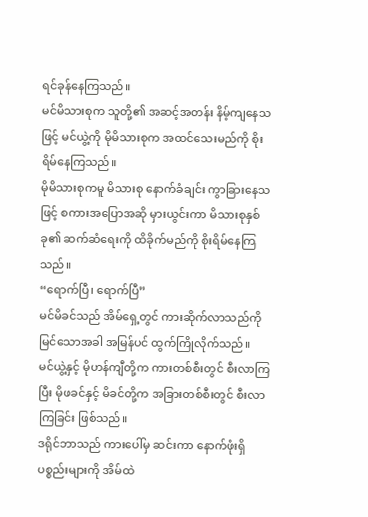ရင်ခုန်နေကြသည်။
မင်မိသားစုက သူတို့၏ အဆင့်အတန်း နိမ့်ကျနေသဖြင့် မင်ယွဲ့ကို မိုမိသားစုက အထင်သေးမည်ကို စိုးရိမ်နေကြသည်။
မိုမိသားစုကမူ မိသားစု နောက်ခံချင်း ကွာခြားနေသဖြင့် စကားအပြောအဆို မှားယွင်းကာ မိသားစုနှစ်ခု၏ ဆက်ဆံရေးကို ထိခိုက်မည်ကို စိုးရိမ်နေကြသည်။
“ရောက်ပြီ၊ ရောက်ပြီ”
မင်မိခင်သည် အိမ်ရှေ့တွင် ကားဆိုက်လာသည်ကို မြင်သောအခါ အမြန်ပင် ထွက်ကြိုလိုက်သည်။
မင်ယွဲ့နှင့် မိုဟန်ကျီတို့က ကားတစ်စီးတွင် စီးလာကြပြီး မိုဖခင်နှင့် မိခင်တို့က အခြားတစ်စီးတွင် စီးလာကြခြင်း ဖြစ်သည်။
ဒရိုင်ဘာသည် ကားပေါ်မှ ဆင်းကာ နောက်ဖုံးရှိ ပစ္စည်းများကို အိမ်ထဲ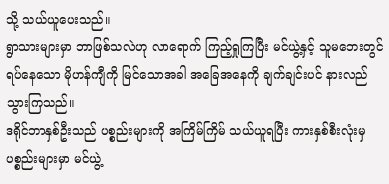သို့ သယ်ယူပေးသည်။
ရွာသားများမှာ ဘာဖြစ်သလဲဟု လာရောက် ကြည့်ရှုကြပြီး မင်ယွဲ့နှင့် သူမဘေးတွင် ရပ်နေသော မိုဟန်ကျီကို မြင်သောအခါ အခြေအနေကို ချက်ချင်းပင် နားလည်သွားကြသည်။
ဒရိုင်ဘာနှစ်ဦးသည် ပစ္စည်းများကို အကြိမ်ကြိမ် သယ်ယူရပြီး ကားနှစ်စီးလုံးမှ ပစ္စည်းများမှာ မင်ယွဲ့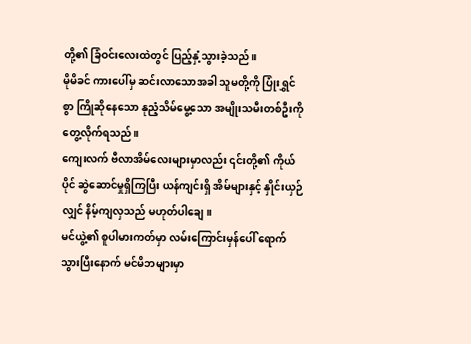တို့၏ ခြံဝင်းလေးထဲတွင် ပြည့်နှံ့သွားခဲ့သည်။
မိုမိခင် ကားပေါ်မှ ဆင်းလာသောအခါ သူမတို့ကို ပြုံးရွှင်စွာ ကြိုဆိုနေသော နုညံ့သိမ်မွေ့သော အမျိုးသမီးတစ်ဦးကို တွေ့လိုက်ရသည်။
ကျေးလက် ဗီလာအိမ်လေးများမှာလည်း ၎င်းတို့၏ ကိုယ်ပိုင် ဆွဲဆောင်မှုရှိကြပြီး ယန်ကျင်းရှိ အိမ်များနှင့် နှိုင်းယှဉ်လျှင် နိမ့်ကျလှသည် မဟုတ်ပါချေ။
မင်ယွဲ့၏ စူပါမားကတ်မှာ လမ်းကြောင်းမှန်ပေါ် ရောက်သွားပြီးနောက် မင်မိဘများမှာ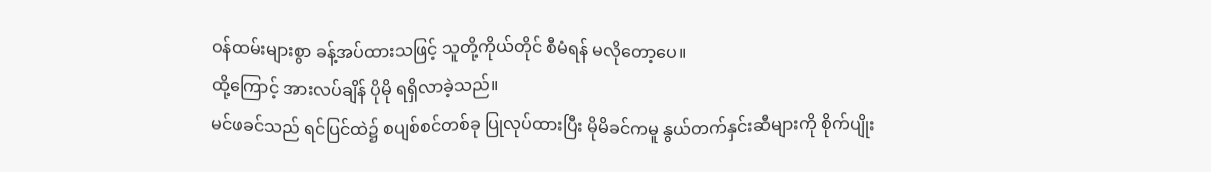ဝန်ထမ်းများစွာ ခန့်အပ်ထားသဖြင့် သူတို့ကိုယ်တိုင် စီမံရန် မလိုတော့ပေ။
ထို့ကြောင့် အားလပ်ချိန် ပိုမို ရရှိလာခဲ့သည်။
မင်ဖခင်သည် ရင်ပြင်ထဲ၌ စပျစ်စင်တစ်ခု ပြုလုပ်ထားပြီး မိုမိခင်ကမူ နွယ်တက်နှင်းဆီများကို စိုက်ပျိုး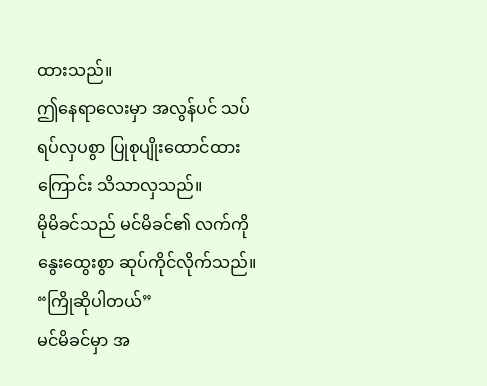ထားသည်။
ဤနေရာလေးမှာ အလွန်ပင် သပ်ရပ်လှပစွာ ပြုစုပျိုးထောင်ထားကြောင်း သိသာလှသည်။
မိုမိခင်သည် မင်မိခင်၏ လက်ကို နွေးထွေးစွာ ဆုပ်ကိုင်လိုက်သည်။
“ကြိုဆိုပါတယ်”
မင်မိခင်မှာ အ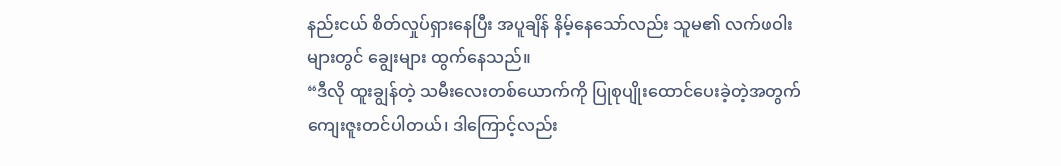နည်းငယ် စိတ်လှုပ်ရှားနေပြီး အပူချိန် နိမ့်နေသော်လည်း သူမ၏ လက်ဖဝါးများတွင် ချွေးများ ထွက်နေသည်။
“ဒီလို ထူးချွန်တဲ့ သမီးလေးတစ်ယောက်ကို ပြုစုပျိုးထောင်ပေးခဲ့တဲ့အတွက် ကျေးဇူးတင်ပါတယ်၊ ဒါကြောင့်လည်း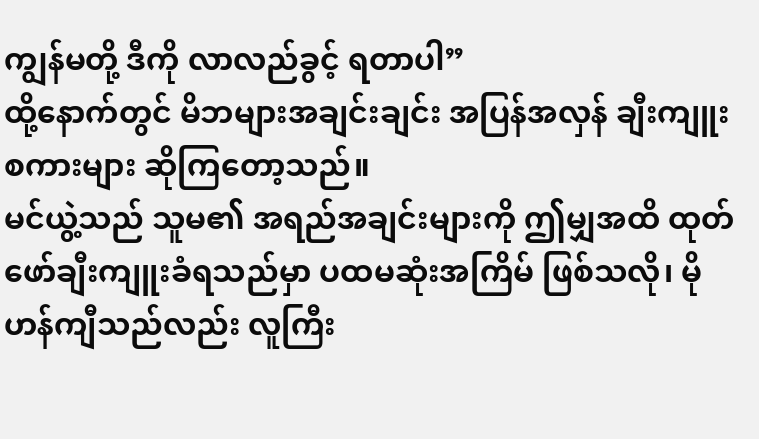ကျွန်မတို့ ဒီကို လာလည်ခွင့် ရတာပါ”
ထို့နောက်တွင် မိဘများအချင်းချင်း အပြန်အလှန် ချီးကျူးစကားများ ဆိုကြတော့သည်။
မင်ယွဲ့သည် သူမ၏ အရည်အချင်းများကို ဤမျှအထိ ထုတ်ဖော်ချီးကျူးခံရသည်မှာ ပထမဆုံးအကြိမ် ဖြစ်သလို၊ မိုဟန်ကျီသည်လည်း လူကြီး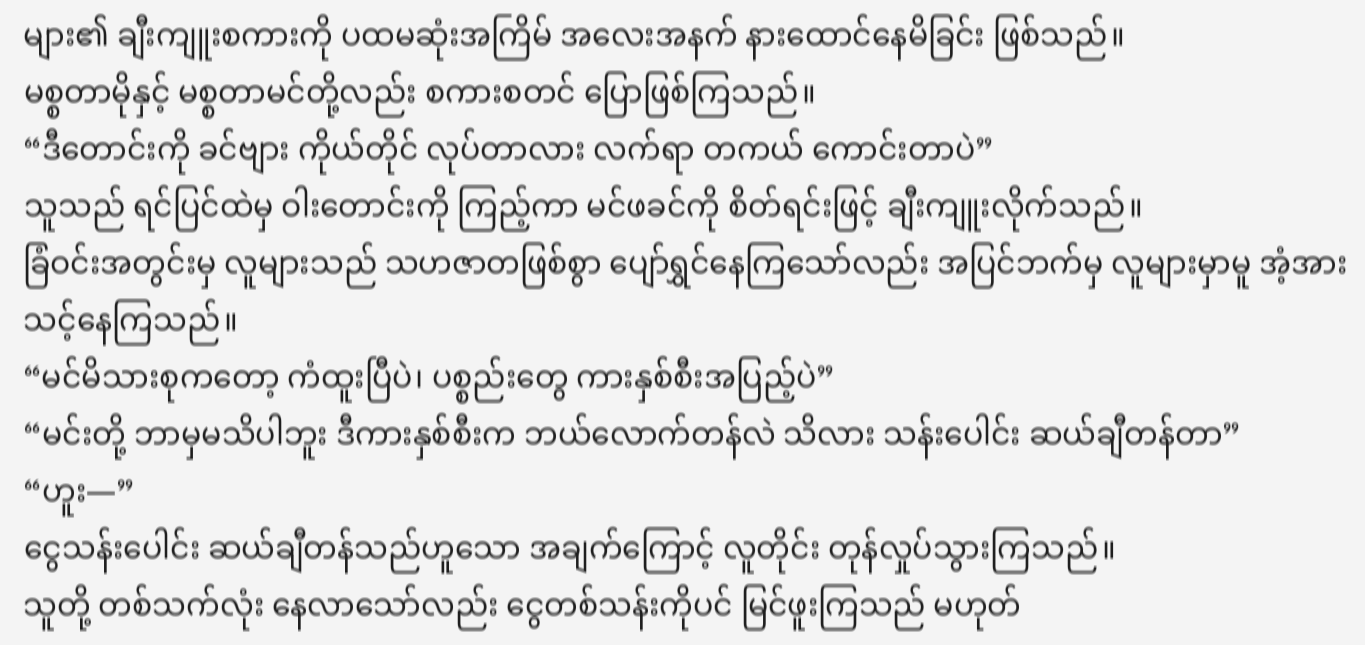များ၏ ချီးကျူးစကားကို ပထမဆုံးအကြိမ် အလေးအနက် နားထောင်နေမိခြင်း ဖြစ်သည်။
မစ္စတာမိုနှင့် မစ္စတာမင်တို့လည်း စကားစတင် ပြောဖြစ်ကြသည်။
“ဒီတောင်းကို ခင်ဗျား ကိုယ်တိုင် လုပ်တာလား လက်ရာ တကယ် ကောင်းတာပဲ”
သူသည် ရင်ပြင်ထဲမှ ဝါးတောင်းကို ကြည့်ကာ မင်ဖခင်ကို စိတ်ရင်းဖြင့် ချီးကျူးလိုက်သည်။
ခြံဝင်းအတွင်းမှ လူများသည် သဟဇာတဖြစ်စွာ ပျော်ရွှင်နေကြသော်လည်း အပြင်ဘက်မှ လူများမှာမူ အံ့အားသင့်နေကြသည်။
“မင်မိသားစုကတော့ ကံထူးပြီပဲ၊ ပစ္စည်းတွေ ကားနှစ်စီးအပြည့်ပဲ”
“မင်းတို့ ဘာမှမသိပါဘူး ဒီကားနှစ်စီးက ဘယ်လောက်တန်လဲ သိလား သန်းပေါင်း ဆယ်ချီတန်တာ”
“ဟူး—”
ငွေသန်းပေါင်း ဆယ်ချီတန်သည်ဟူသော အချက်ကြောင့် လူတိုင်း တုန်လှုပ်သွားကြသည်။
သူတို့ တစ်သက်လုံး နေလာသော်လည်း ငွေတစ်သန်းကိုပင် မြင်ဖူးကြသည် မဟုတ်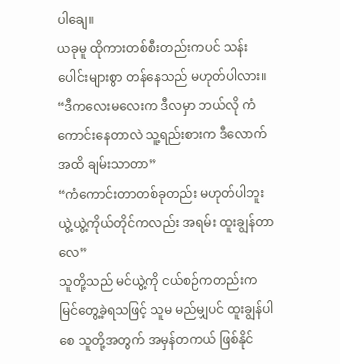ပါချေ။
ယခုမူ ထိုကားတစ်စီးတည်းကပင် သန်းပေါင်းများစွာ တန်နေသည် မဟုတ်ပါလား။
“ဒီကလေးမလေးက ဒီလမှာ ဘယ်လို ကံကောင်းနေတာလဲ သူ့ရည်းစားက ဒီလောက်အထိ ချမ်းသာတာ”
“ကံကောင်းတာတစ်ခုတည်း မဟုတ်ပါဘူး ယွဲ့ယွဲ့ကိုယ်တိုင်ကလည်း အရမ်း ထူးချွန်တာလေ”
သူတို့သည် မင်ယွဲ့ကို ငယ်စဉ်ကတည်းက မြင်တွေ့ခဲ့ရသဖြင့် သူမ မည်မျှပင် ထူးချွန်ပါစေ သူတို့အတွက် အမှန်တကယ် ဖြစ်နိုင်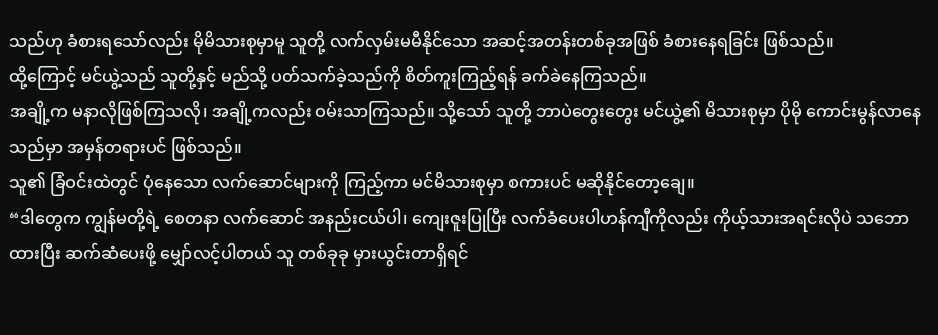သည်ဟု ခံစားရသော်လည်း မိုမိသားစုမှာမူ သူတို့ လက်လှမ်းမမီနိုင်သော အဆင့်အတန်းတစ်ခုအဖြစ် ခံစားနေရခြင်း ဖြစ်သည်။
ထို့ကြောင့် မင်ယွဲ့သည် သူတို့နှင့် မည်သို့ ပတ်သက်ခဲ့သည်ကို စိတ်ကူးကြည့်ရန် ခက်ခဲနေကြသည်။
အချို့က မနာလိုဖြစ်ကြသလို၊ အချို့ကလည်း ဝမ်းသာကြသည်။ သို့သော် သူတို့ ဘာပဲတွေးတွေး မင်ယွဲ့၏ မိသားစုမှာ ပိုမို ကောင်းမွန်လာနေသည်မှာ အမှန်တရားပင် ဖြစ်သည်။
သူ၏ ခြံဝင်းထဲတွင် ပုံနေသော လက်ဆောင်များကို ကြည့်ကာ မင်မိသားစုမှာ စကားပင် မဆိုနိုင်တော့ချေ။
“ဒါတွေက ကျွန်မတို့ရဲ့ စေတနာ လက်ဆောင် အနည်းငယ်ပါ၊ ကျေးဇူးပြုပြီး လက်ခံပေးပါဟန်ကျီကိုလည်း ကိုယ့်သားအရင်းလိုပဲ သဘောထားပြီး ဆက်ဆံပေးဖို့ မျှော်လင့်ပါတယ် သူ တစ်ခုခု မှားယွင်းတာရှိရင်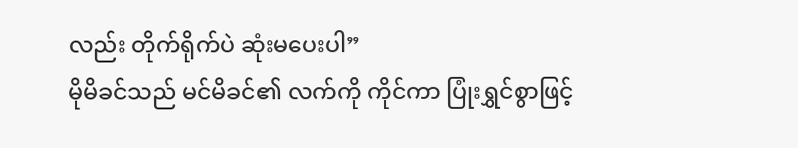လည်း တိုက်ရိုက်ပဲ ဆုံးမပေးပါ”
မိုမိခင်သည် မင်မိခင်၏ လက်ကို ကိုင်ကာ ပြုံးရွှင်စွာဖြင့်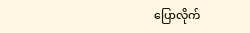ပြောလိုက်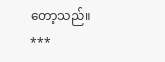တော့သည်။
***